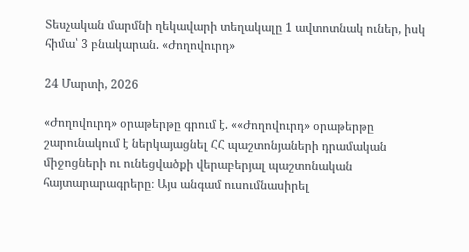Տեսչական մարմնի ղեկավարի տեղակալը 1 ավտոտնակ ուներ, իսկ հիմա՝ 3 բնակարան. «Ժողովուրդ»

24 Մարտի, 2026

«Ժողովուրդ» օրաթերթը գրում է. ««Ժողովուրդ» օրաթերթը շարունակում է ներկայացնել ՀՀ պաշտոնյաների դրամական միջոցների ու ունեցվածքի վերաբերյալ պաշտոնական հայտարարագրերը։ Այս անգամ ուսումնասիրել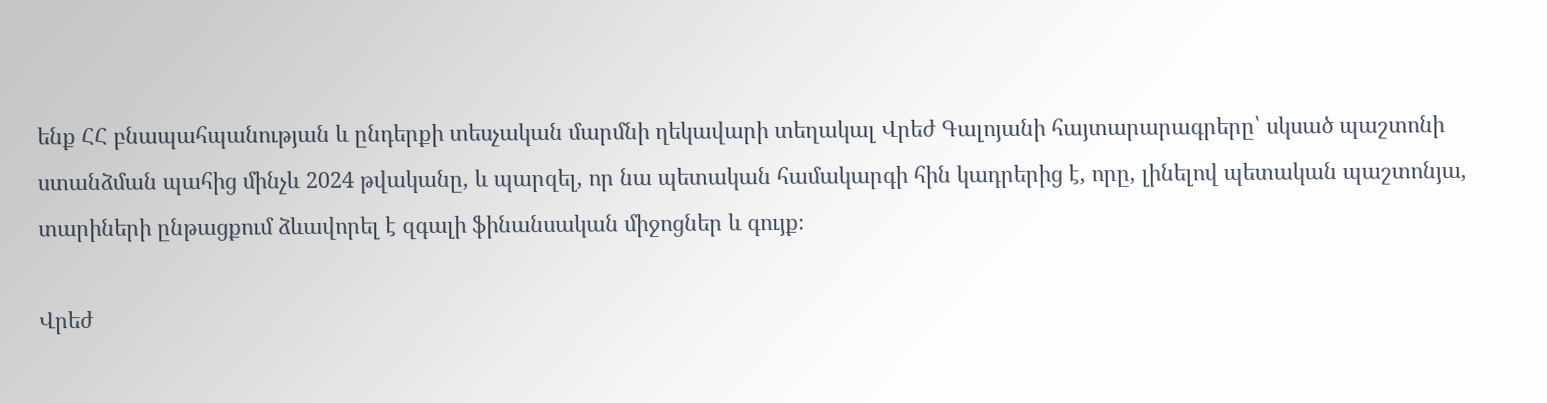ենք ՀՀ բնապահպանության և ընդերքի տեսչական մարմնի ղեկավարի տեղակալ Վրեժ Գալոյանի հայտարարագրերը՝ սկսած պաշտոնի ստանձման պահից մինչև 2024 թվականը, և պարզել, որ նա պետական համակարգի հին կադրերից է, որը, լինելով պետական պաշտոնյա, տարիների ընթացքում ձևավորել է զգալի ֆինանսական միջոցներ և գույք։

Վրեժ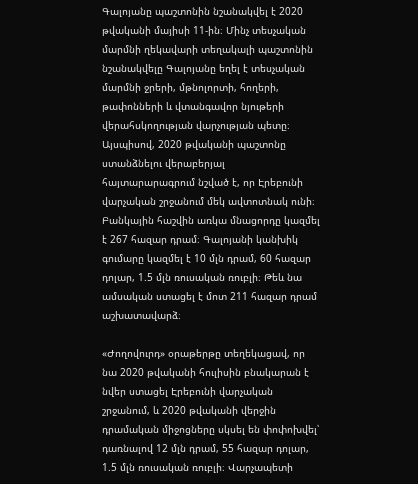Գալոյանը պաշտոնին նշանակվել է 2020 թվականի մայիսի 11-ին։ Մինչ տեսչական մարմնի ղեկավարի տեղակալի պաշտոնին նշանակվելը Գալոյանը եղել է տեսչական մարմնի ջրերի, մթնոլորտի, հողերի, թափոնների և վտանգավոր նյութերի վերահսկողության վարչության պետը։ Այսպիսով, 2020 թվականի պաշտոնը ստանձնելու վերաբերյալ հայտարարագրում նշված է, որ Էրեբունի վարչական շրջանում մեկ ավտոտնակ ունի։ Բանկային հաշվին առկա մնացորդը կազմել է 267 հազար դրամ։ Գալոյանի կանխիկ գումարը կազմել է 10 մլն դրամ, 60 հազար դոլար, 1.5 մլն ռուսական ռուբլի։ Թեև նա ամսական ստացել է մոտ 211 հազար դրամ աշխատավարձ։

«Ժողովուրդ» օրաթերթը տեղեկացավ, որ նա 2020 թվականի հուլիսին բնակարան է նվեր ստացել Էրեբունի վարչական շրջանում, և 2020 թվականի վերջին դրամական միջոցները սկսել են փոփոխվել՝ դառնալով 12 մլն դրամ, 55 հազար դոլար, 1.5 մլն ռուսական ռուբլի։ Վարչապետի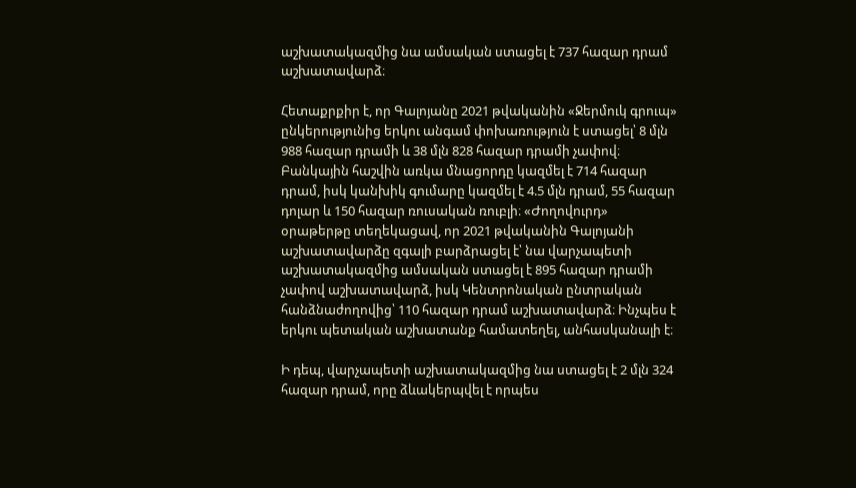աշխատակազմից նա ամսական ստացել է 737 հազար դրամ աշխատավարձ։

Հետաքրքիր է, որ Գալոյանը 2021 թվականին «Ջերմուկ գրուպ» ընկերությունից երկու անգամ փոխառություն է ստացել՝ 8 մլն 988 հազար դրամի և 38 մլն 828 հազար դրամի չափով։ Բանկային հաշվին առկա մնացորդը կազմել է 714 հազար դրամ, իսկ կանխիկ գումարը կազմել է 4.5 մլն դրամ, 55 հազար դոլար և 150 հազար ռուսական ռուբլի։ «Ժողովուրդ» օրաթերթը տեղեկացավ, որ 2021 թվականին Գալոյանի աշխատավարձը զգալի բարձրացել է՝ նա վարչապետի աշխատակազմից ամսական ստացել է 895 հազար դրամի չափով աշխատավարձ, իսկ Կենտրոնական ընտրական հանձնաժողովից՝ 110 հազար դրամ աշխատավարձ։ Ինչպես է երկու պետական աշխատանք համատեղել, անհասկանալի է։

Ի դեպ, վարչապետի աշխատակազմից նա ստացել է 2 մլն 324 հազար դրամ, որը ձևակերպվել է որպես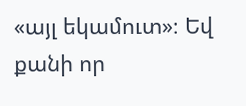«այլ եկամուտ»։ Եվ քանի որ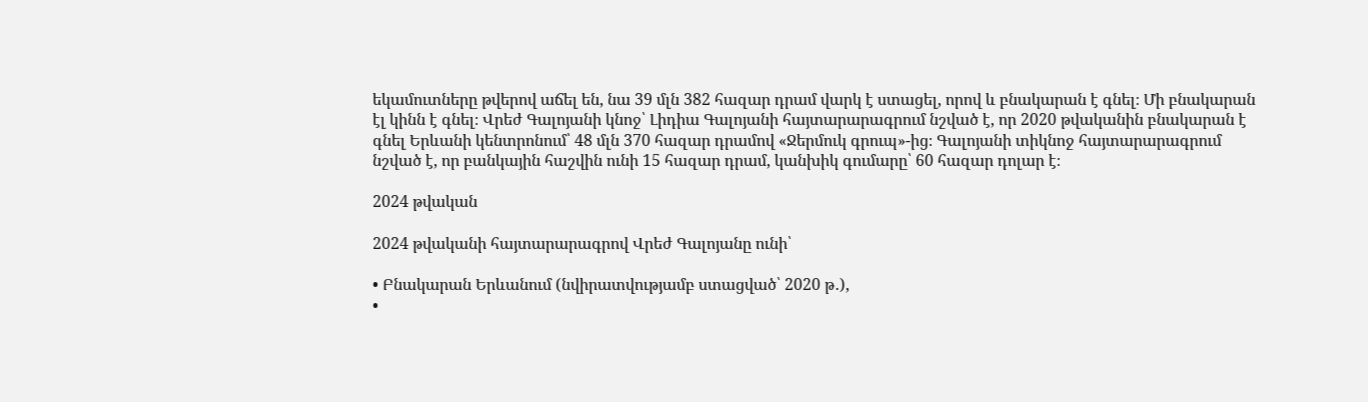եկամուտները թվերով աճել են, նա 39 մլն 382 հազար դրամ վարկ է ստացել, որով և բնակարան է գնել։ Մի բնակարան էլ կինն է գնել։ Վրեժ Գալոյանի կնոջ՝ Լիդիա Գալոյանի հայտարարագրում նշված է, որ 2020 թվականին բնակարան է գնել Երևանի կենտրոնում՝ 48 մլն 370 հազար դրամով «Ջերմուկ գրուպ»-ից։ Գալոյանի տիկնոջ հայտարարագրում նշված է, որ բանկային հաշվին ունի 15 հազար դրամ, կանխիկ գումարը՝ 60 հազար դոլար է։

2024 թվական

2024 թվականի հայտարարագրով Վրեժ Գալոյանը ունի՝

• Բնակարան Երևանում (նվիրատվությամբ ստացված՝ 2020 թ․),
•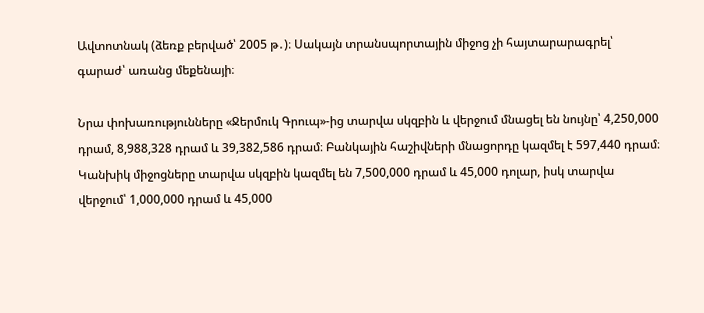Ավտոտնակ (ձեռք բերված՝ 2005 թ․)։ Սակայն տրանսպորտային միջոց չի հայտարարագրել՝ գարաժ՝ առանց մեքենայի։

Նրա փոխառությունները «Ջերմուկ Գրուպ»-ից տարվա սկզբին և վերջում մնացել են նույնը՝ 4,250,000 դրամ, 8,988,328 դրամ և 39,382,586 դրամ։ Բանկային հաշիվների մնացորդը կազմել է 597,440 դրամ։ Կանխիկ միջոցները տարվա սկզբին կազմել են 7,500,000 դրամ և 45,000 դոլար, իսկ տարվա վերջում՝ 1,000,000 դրամ և 45,000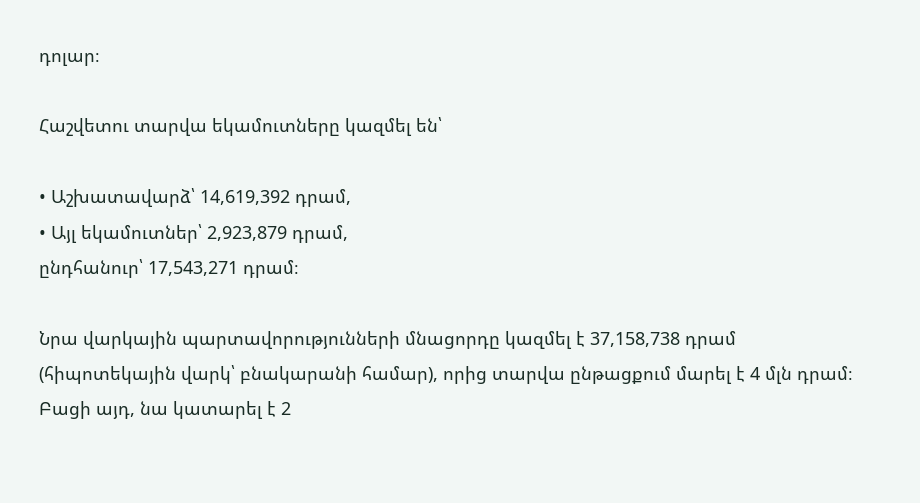դոլար։

Հաշվետու տարվա եկամուտները կազմել են՝

• Աշխատավարձ՝ 14,619,392 դրամ,
• Այլ եկամուտներ՝ 2,923,879 դրամ,
ընդհանուր՝ 17,543,271 դրամ։

Նրա վարկային պարտավորությունների մնացորդը կազմել է 37,158,738 դրամ (հիպոտեկային վարկ՝ բնակարանի համար), որից տարվա ընթացքում մարել է 4 մլն դրամ։ Բացի այդ, նա կատարել է 2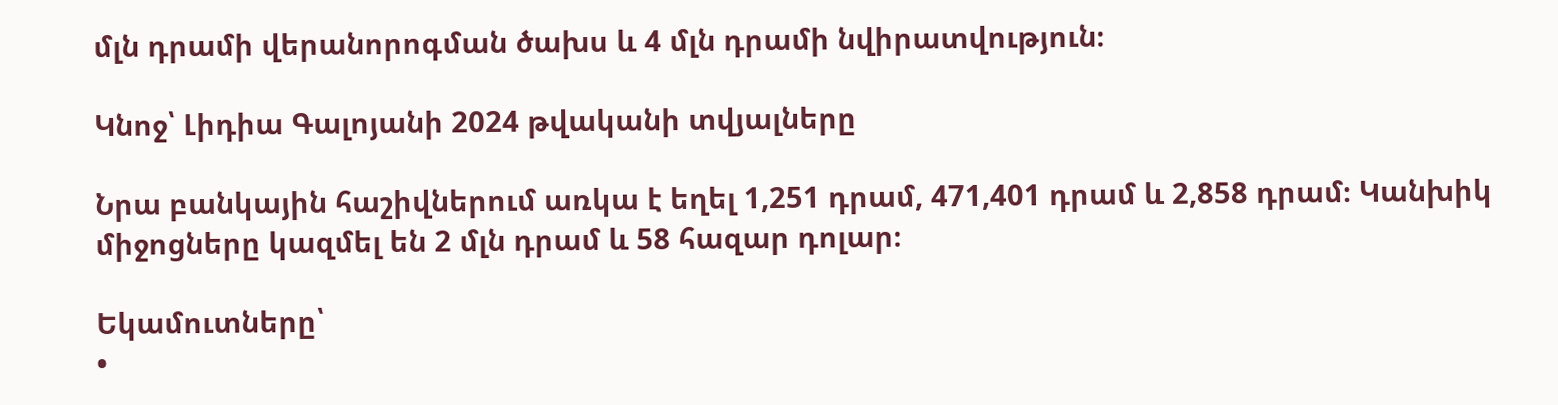մլն դրամի վերանորոգման ծախս և 4 մլն դրամի նվիրատվություն։

Կնոջ՝ Լիդիա Գալոյանի 2024 թվականի տվյալները

Նրա բանկային հաշիվներում առկա է եղել 1,251 դրամ, 471,401 դրամ և 2,858 դրամ։ Կանխիկ միջոցները կազմել են 2 մլն դրամ և 58 հազար դոլար։

Եկամուտները՝
•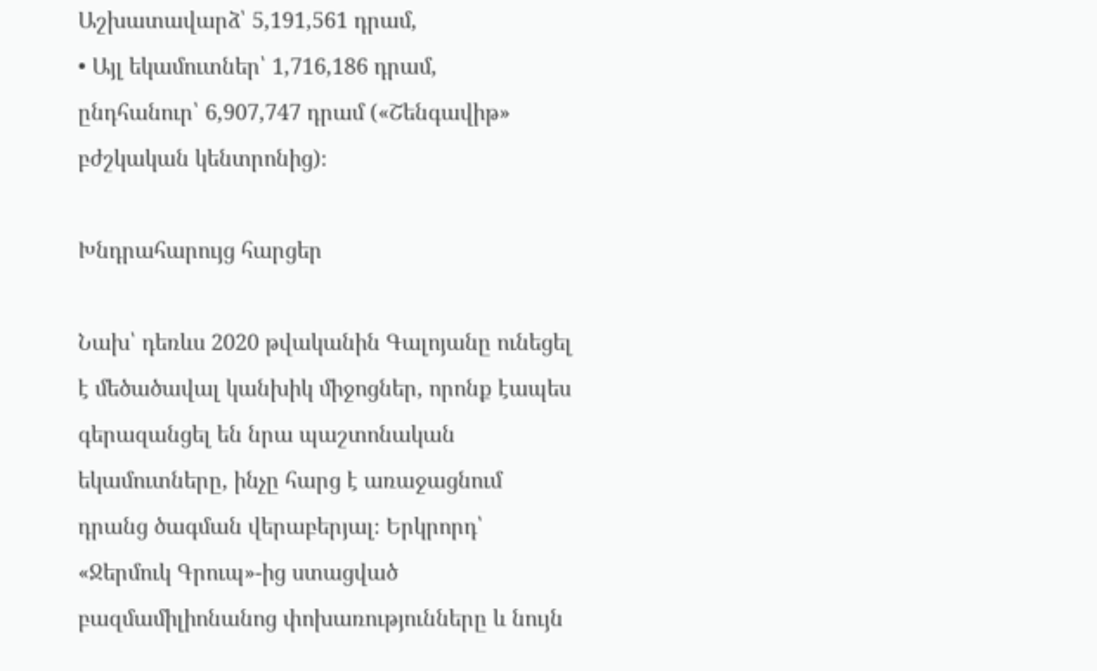Աշխատավարձ՝ 5,191,561 դրամ,
• Այլ եկամուտներ՝ 1,716,186 դրամ,
ընդհանուր՝ 6,907,747 դրամ («Շենգավիթ» բժշկական կենտրոնից)։

Խնդրահարույց հարցեր

Նախ՝ դեռևս 2020 թվականին Գալոյանը ունեցել է մեծածավալ կանխիկ միջոցներ, որոնք էապես գերազանցել են նրա պաշտոնական եկամուտները, ինչը հարց է առաջացնում դրանց ծագման վերաբերյալ։ Երկրորդ՝ «Ջերմուկ Գրուպ»-ից ստացված բազմամիլիոնանոց փոխառությունները և նույն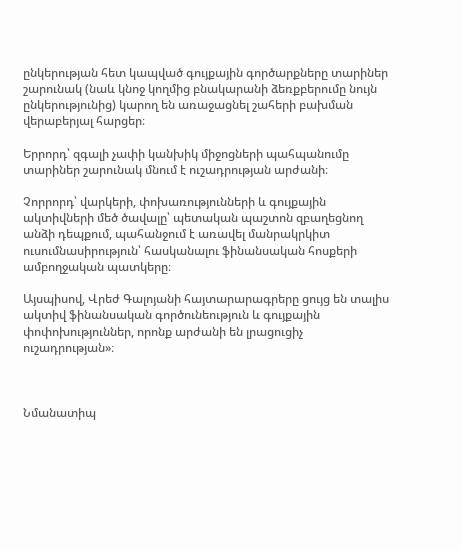ընկերության հետ կապված գույքային գործարքները տարիներ շարունակ (նաև կնոջ կողմից բնակարանի ձեռքբերումը նույն ընկերությունից) կարող են առաջացնել շահերի բախման վերաբերյալ հարցեր։

Երրորդ՝ զգալի չափի կանխիկ միջոցների պահպանումը տարիներ շարունակ մնում է ուշադրության արժանի։

Չորրորդ՝ վարկերի, փոխառությունների և գույքային ակտիվների մեծ ծավալը՝ պետական պաշտոն զբաղեցնող անձի դեպքում, պահանջում է առավել մանրակրկիտ ուսումնասիրություն՝ հասկանալու ֆինանսական հոսքերի ամբողջական պատկերը։

Այսպիսով, Վրեժ Գալոյանի հայտարարագրերը ցույց են տալիս ակտիվ ֆինանսական գործունեություն և գույքային փոփոխություններ, որոնք արժանի են լրացուցիչ ուշադրության»։



Նմանատիպ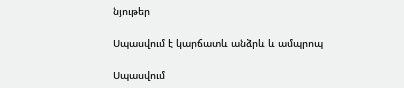նյութեր

Սպասվում է կարճատև անձրև և ամպրոպ

Սպասվում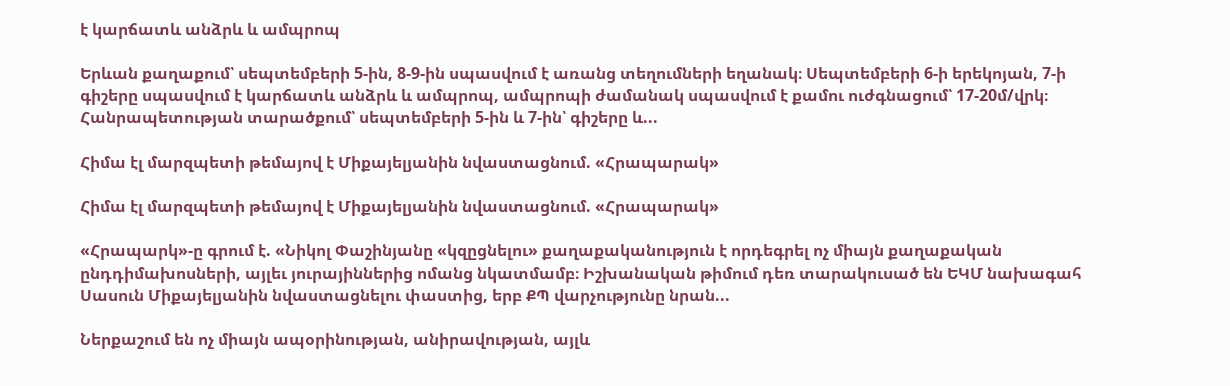է կարճատև անձրև և ամպրոպ

Երևան քաղաքում՝ սեպտեմբերի 5-ին, 8-9-ին սպասվում է առանց տեղումների եղանակ։ Սեպտեմբերի 6-ի երեկոյան, 7-ի գիշերը սպասվում է կարճատև անձրև և ամպրոպ, ամպրոպի ժամանակ սպասվում է քամու ուժգնացում՝ 17-20մ/վրկ։ Հանրապետության տարածքում՝ սեպտեմբերի 5-ին և 7-ին՝ գիշերը և...

Հիմա էլ մարզպետի թեմայով է Միքայելյանին նվաստացնում. «Հրապարակ»

Հիմա էլ մարզպետի թեմայով է Միքայելյանին նվաստացնում. «Հրապարակ»

«Հրապարկ»-ը գրում է. «Նիկոլ Փաշինյանը «կզըցնելու» քաղաքականություն է որդեգրել ոչ միայն քաղաքական ընդդիմախոսների, այլեւ յուրայիններից ոմանց նկատմամբ։ Իշխանական թիմում դեռ տարակուսած են ԵԿՄ նախագահ Սասուն Միքայելյանին նվաստացնելու փաստից, երբ ՔՊ վարչությունը նրան...

Ներքաշում են ոչ միայն ապօրինության, անիրավության, այլև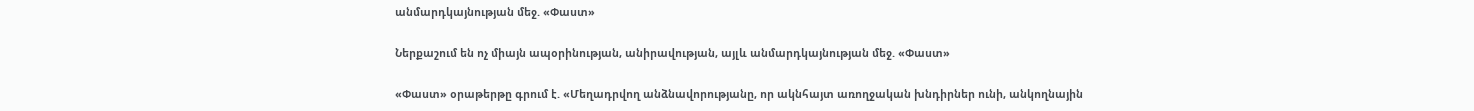անմարդկայնության մեջ. «Փաստ»

Ներքաշում են ոչ միայն ապօրինության, անիրավության, այլև անմարդկայնության մեջ. «Փաստ»

«Փաստ» օրաթերթը գրում է. «Մեղադրվող անձնավորությանը, որ ակնհայտ առողջական խնդիրներ ունի, անկողնային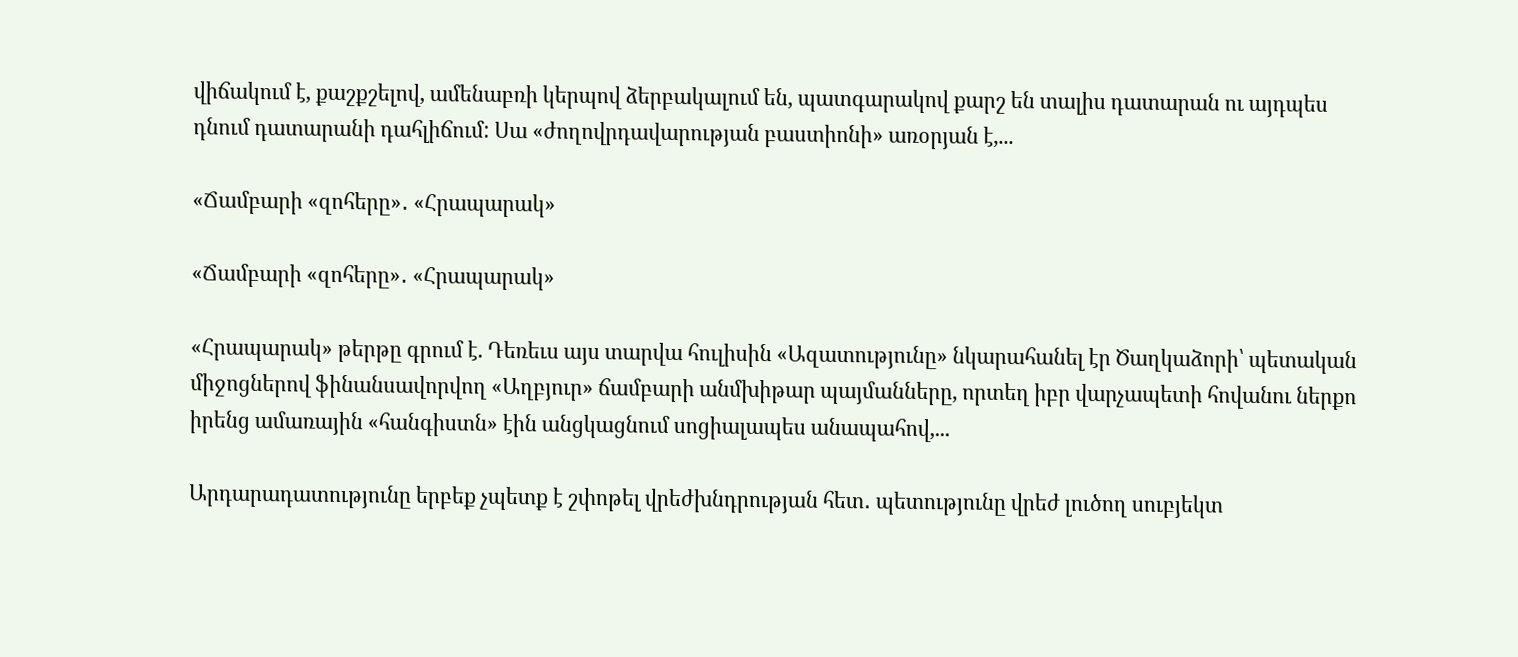վիճակում է, քաշքշելով, ամենաբռի կերպով ձերբակալում են, պատգարակով քարշ են տալիս դատարան ու այդպես դնում դատարանի դահլիճում: Սա «ժողովրդավարության բաստիոնի» առօրյան է,...

«Ճամբարի «զոհերը»․ «Հրապարակ»

«Ճամբարի «զոհերը»․ «Հրապարակ»

«Հրապարակ» թերթը գրում է. Դեռեւս այս տարվա հուլիսին «Ազատությունը» նկարահանել էր Ծաղկաձորի՝ պետական միջոցներով ֆինանսավորվող «Աղբյուր» ճամբարի անմխիթար պայմանները, որտեղ իբր վարչապետի հովանու ներքո իրենց ամառային «հանգիստն» էին անցկացնում սոցիալապես անապահով,...

Արդարադատությունը երբեք չպետք է շփոթել վրեժխնդրության հետ․ պետությունը վրեժ լուծող սուբյեկտ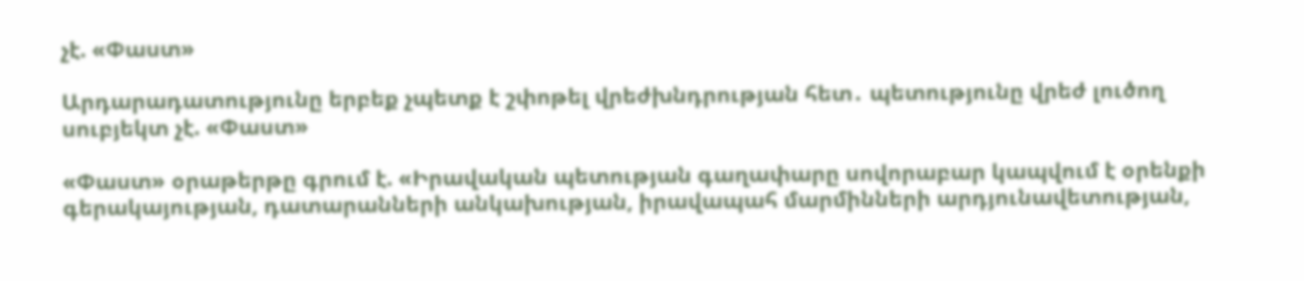չէ. «Փաստ»

Արդարադատությունը երբեք չպետք է շփոթել վրեժխնդրության հետ․ պետությունը վրեժ լուծող սուբյեկտ չէ. «Փաստ»

«Փաստ» օրաթերթը գրում է. «Իրավական պետության գաղափարը սովորաբար կապվում է օրենքի գերակայության, դատարանների անկախության, իրավապահ մարմինների արդյունավետության,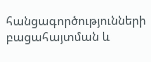հանցագործությունների բացահայտման և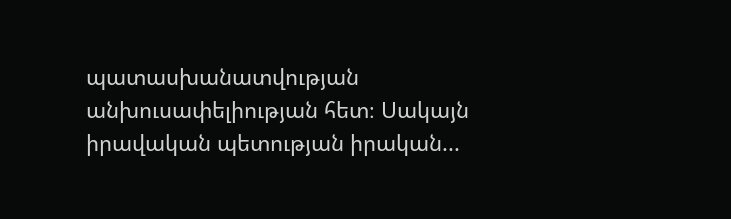պատասխանատվության անխուսափելիության հետ։ Սակայն իրավական պետության իրական...